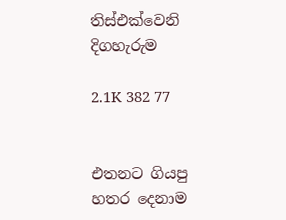තිස්එක්වෙනි දිගහැරුම

2.1K 382 77


එතනට ගියපු හතර දෙනාම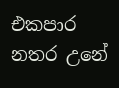එකපාර නතර උනේ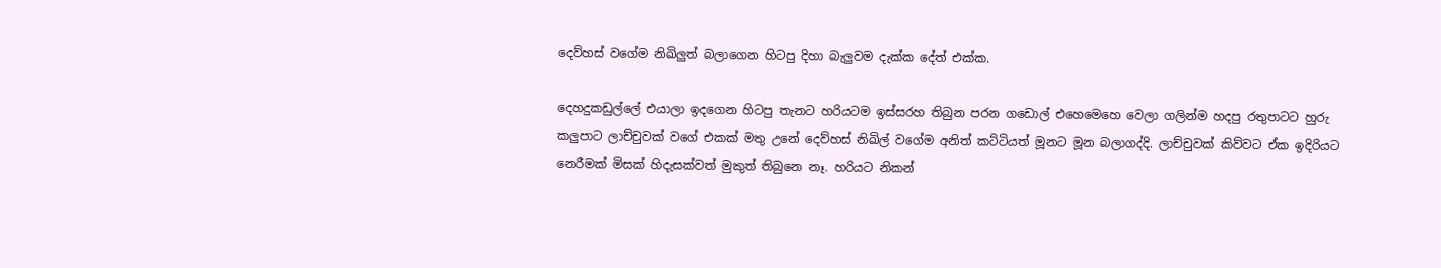දෙව්හස් වගේම නිඛිලුත් බලාගෙන හිටපු දිහා බැලුවම දැක්ක දේත් එක්ක.

දෙහදුකඩුල්ලේ එයාලා ඉදගෙන හිටපු තැනට හරියටම ඉස්සරහ තිබුන පරන ගඩොල් එහෙමෙහෙ වෙලා ගලින්ම හදපු රතුපාටට හුරු කලුපාට ලාච්චුවක් වගේ එකක් මතු උනේ දෙව්හස් නිඛිල් වගේම අනිත් කට්ටියත් මූනට මූන බලාගද්දි. ලාච්චුවක් කිව්වට ඒක ඉදිරියට නෙරීමක් මිසක් හිදැසක්වත් මුකුත් තිබුනෙ නෑ. හරියට නිකන්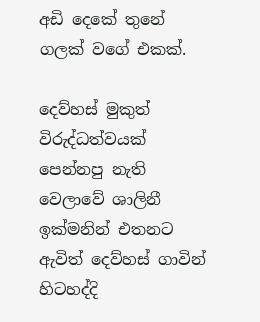අඩි දෙකේ තුනේ ගලක් වගේ එකක්.

දෙව්හස් මුකුත් විරුද්ධත්වයක් පෙන්නපු නැති වෙලාවේ ශාලිනී ඉක්මනින් එතනට ඇවිත් දෙව්හස් ගාවින් හිටහද්දි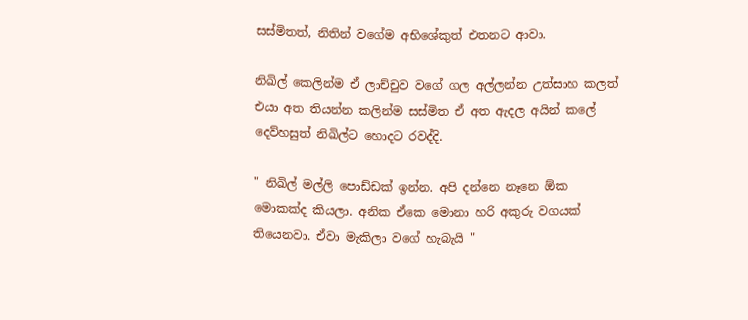සස්මිතත්, නිතින් වගේම අභිශේකුත් එතනට ආවා.

නිඛිල් කෙලින්ම ඒ ලාච්චුව වගේ ගල අල්ලන්න උත්සාහ කලත් එයා අත තියන්න කලින්ම සස්මිත ඒ අත ඇදල අයින් කලේ දෙව්හසුත් නිඛිල්ට හොදට රවද්දි.

" නිඛිල් මල්ලි පොඩ්ඩක් ඉන්න. අපි දන්නෙ නෑනෙ ඕක මොකක්ද කියලා. අනික ඒකෙ මොනා හරි අකුරු වගයක් තියෙනවා. ඒවා මැකිලා වගේ හැබැයි "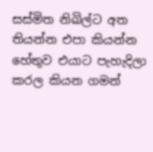සස්මිත නිඛිල්ට අත තියන්න එපා කියන්න හේතුව එයාට පැහැදිලා කරල කියන ගමන්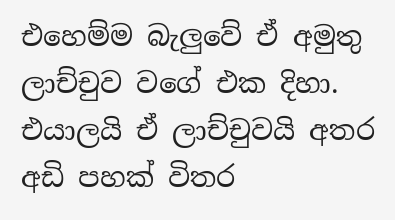එහෙම්ම බැලුවේ ඒ අමුතු ලාච්චුව වගේ එක දිහා. එයාලයි ඒ ලාච්චුවයි අතර අඩි පහක් විතර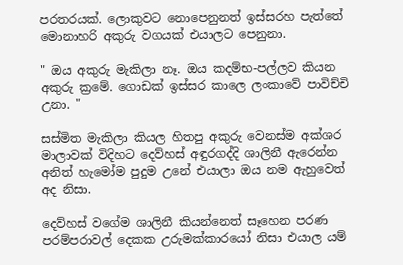පරතරයක්. ලොකුවට නොපෙනුනත් ඉස්සරහ පැත්තේ මොනාහරි අකුරු වගයක් එයාලට පෙනුනා.

" ඔය අකුරු මැකිලා නෑ. ඔය කදම්භ-පල්ලව කියන අකුරු ක්‍රමේ. ගොඩක් ඉස්සර කාලෙ ලංකාවේ පාවිච්චි උනා. "

සස්මිත මැකිලා කියල හිතපු අකුරු වෙනස්ම අක්ශර මාලාවක් විදිහට දෙව්හස් අඳුරගද්දි ශාලිනී ඇරෙන්න අනිත් හැමෝම පුදුම උනේ එයාලා ඔය නම ඇහුවෙත් අද නිසා.

දෙව්හස් වගේම ශාලිනී කියන්නෙත් සෑහෙන පරණ පරම්පරාවල් දෙකක උරුමක්කාරයෝ නිසා එයාල යම්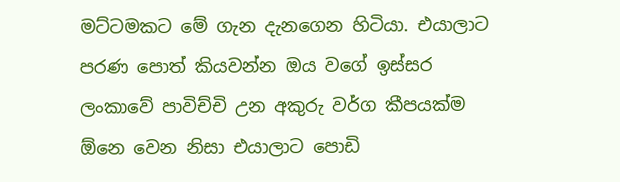මට්ටමකට මේ ගැන දැනගෙන හිටියා. එයාලාට පරණ පොත් කියවන්න ඔය වගේ ඉස්සර ලංකාවේ පාවිච්චි උන අකුරු වර්ග කීපයක්ම ඕනෙ වෙන නිසා එයාලාට පොඩි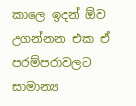කාලෙ ඉදන් ඕව උගන්නන එක ඒ පරම්පරාවලට සාමාන්‍ය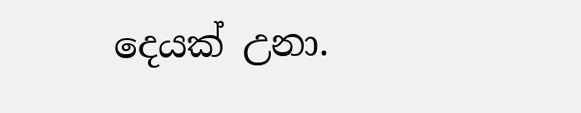දෙයක් උනා.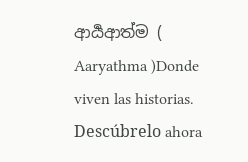ආර්‍යආත්ම ( Aaryathma )Donde viven las historias. Descúbrelo ahora